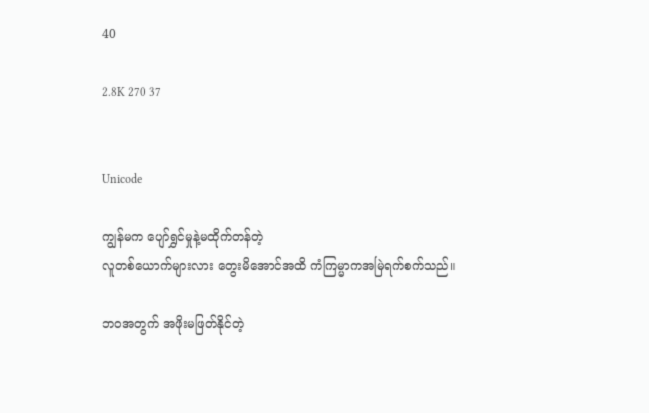40

2.8K 270 37


Unicode

ကျွန်မက ပျော်ရွှင်မှုနဲ့မထိုက်တန်တဲ့
လူတစ်ယောက်များလား တွေးမိအောင်အထိ ကံကြမ္မာကအမြဲရက်စက်သည်။

ဘဝအတွက် အဖိုးမဖြတ်နိုင်တဲ့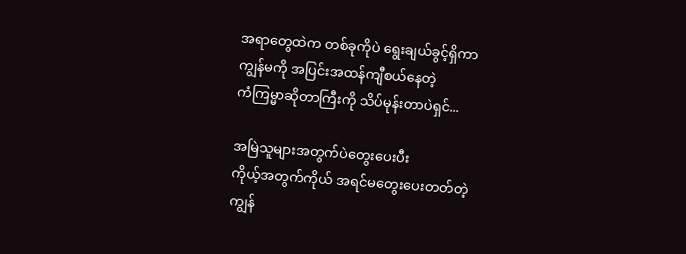အရာတွေထဲက တစ်ခုကိုပဲ ရွေးချယ်ခွင့်ရှိကာ
ကျွန်မကို အပြင်းအထန်ကျီစယ်နေတဲ့
ကံကြမ္မာဆိုတာကြီးကို သိပ်မုန်းတာပဲရှင်...

အမြဲသူများအတွက်ပဲတွေးပေးပီး
ကိုယ့်အတွက်ကိုယ် အရင်မတွေးပေးတတ်တဲ့
ကျွန်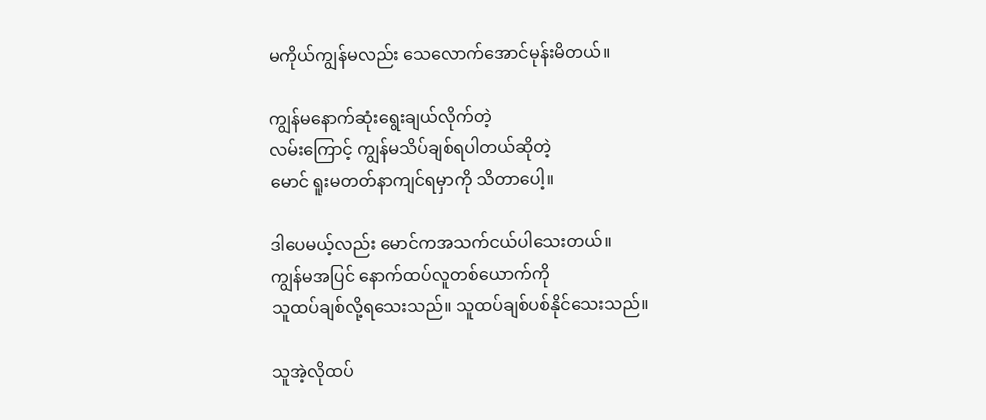မကိုယ်ကျွန်မလည်း သေလောက်အောင်မုန်းမိတယ်။

ကျွန်မနောက်ဆုံးရွေးချယ်လိုက်တဲ့
လမ်းကြောင့် ကျွန်မသိပ်ချစ်ရပါတယ်ဆိုတဲ့
မောင် ရူးမတတ်နာကျင်ရမှာကို သိတာပေါ့။

ဒါပေမယ့်လည်း မောင်ကအသက်ငယ်ပါသေးတယ်။
ကျွန်မအပြင် နောက်ထပ်လူတစ်ယောက်ကို
သူထပ်ချစ်လို့ရသေးသည်။ သူထပ်ချစ်ပစ်နိုင်သေးသည်။

သူအဲ့လိုထပ်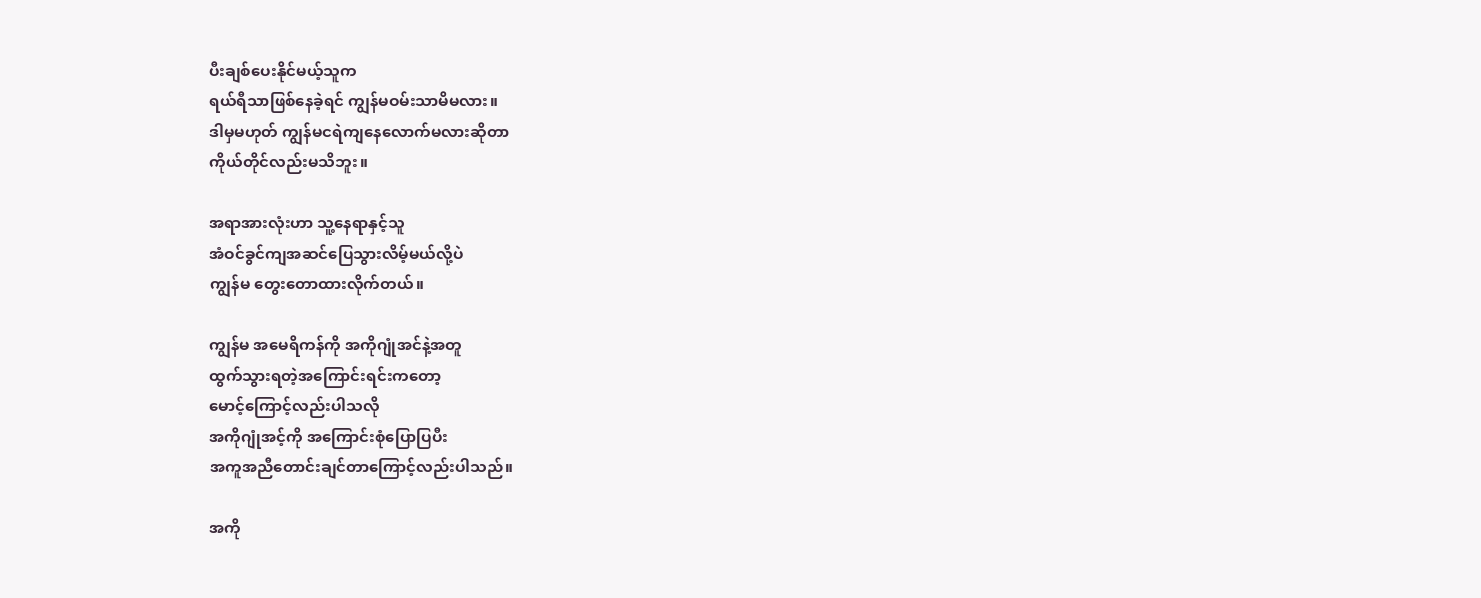ပီးချစ်ပေးနိုင်မယ့်သူက
ရယ်ရီသာဖြစ်နေခဲ့ရင် ကျွန်မဝမ်းသာမိမလား။
ဒါမှမဟုတ် ကျွန်မငရဲကျနေလောက်မလားဆိုတာ
ကိုယ်တိုင်လည်းမသိဘူး။

အရာအားလုံးဟာ သူ့နေရာနှင့်သူ
အံဝင်ခွင်ကျအဆင်ပြေသွားလိမ့်မယ်လို့ပဲ
ကျွန်မ တွေးတောထားလိုက်တယ်။

ကျွန်မ အမေရိကန်ကို အကိုဂျုံအင်နဲ့အတူ
ထွက်သွားရတဲ့အကြောင်းရင်းကတော့
မောင့်ကြောင့်လည်းပါသလို
အကိုဂျုံအင့်ကို အကြောင်းစုံပြောပြပီး
အကူအညီတောင်းချင်တာကြောင့်လည်းပါသည်။

အကို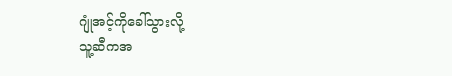ဂျုံအင့်ကိုခေါ်သွားလို့
သူ့ဆီကအ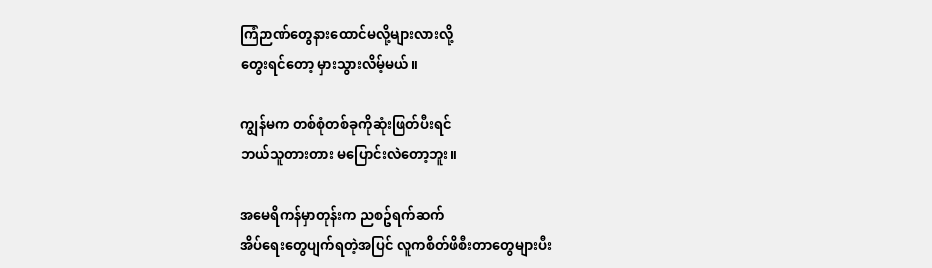ကြံဉာဏ်တွေနားထောင်မလို့များလားလို့
တွေးရင်တော့ မှားသွားလိမ့်မယ်။

ကျွန်မက တစ်စုံတစ်ခုကိုဆုံးဖြတ်ပီးရင်
ဘယ်သူတားတား မပြောင်းလဲတော့ဘူး။

အမေရိကန်မှာတုန်းက ညစဥ်ရက်ဆက်
အိပ်ရေးတွေပျက်ရတဲ့အပြင် လူကစိတ်ဖိစီးတာတွေများပီး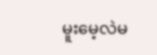မူးမေ့လဲမ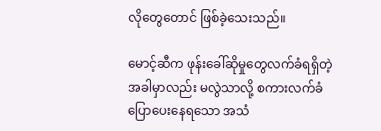လိုတွေတောင် ဖြစ်ခဲ့သေးသည်။

မောင့်ဆီက ဖုန်းခေါ်ဆိုမှုတွေလက်ခံရရှိတဲ့
အခါမှာလည်း မလွဲသာလို့ စကားလက်ခံပြောပေးနေရသော အသံ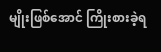မျိုးဖြစ်အောင် ကြိုးစားခဲ့ရ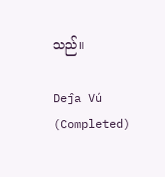သည်။

Deĵa Vú (Completed)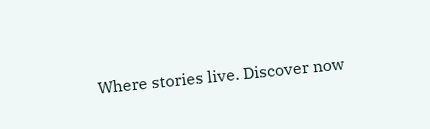Where stories live. Discover now